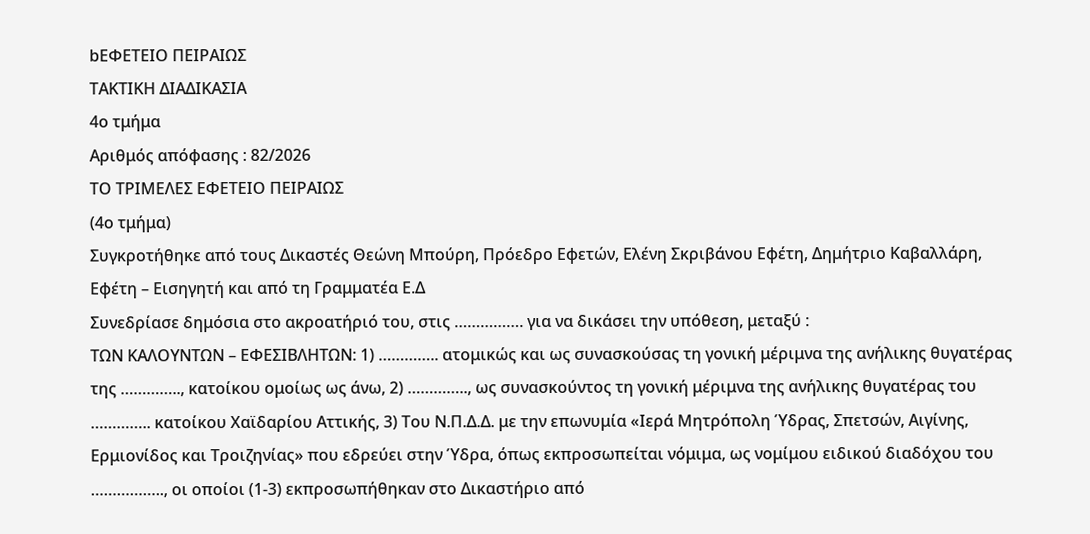bΕΦΕΤΕΙΟ ΠΕΙΡΑΙΩΣ
ΤΑΚΤΙΚΗ ΔΙΑΔΙΚΑΣΙΑ
4ο τμήμα
Αριθμός απόφασης : 82/2026
ΤΟ ΤΡΙΜΕΛΕΣ ΕΦΕΤΕΙΟ ΠΕΙΡΑΙΩΣ
(4ο τμήμα)
Συγκροτήθηκε από τους Δικαστές Θεώνη Μπούρη, Πρόεδρο Εφετών, Eλένη Σκριβάνου Εφέτη, Δημήτριο Καβαλλάρη, Εφέτη – Εισηγητή και από τη Γραμματέα Ε.Δ
Συνεδρίασε δημόσια στο ακροατήριό του, στις ……………. για να δικάσει την υπόθεση, μεταξύ :
ΤΩΝ ΚΑΛΟΥΝΤΩΝ – ΕΦΕΣΙΒΛΗΤΩΝ: 1) ………….. ατομικώς και ως συνασκούσας τη γονική μέριμνα της ανήλικης θυγατέρας της ………….., κατοίκου ομοίως ως άνω, 2) ………….., ως συνασκούντος τη γονική μέριμνα της ανήλικης θυγατέρας του ………….. κατοίκου Χαϊδαρίου Αττικής, 3) Του Ν.Π.Δ.Δ. με την επωνυμία «Ιερά Μητρόπολη Ύδρας, Σπετσών, Αιγίνης, Ερμιονίδος και Τροιζηνίας» που εδρεύει στην Ύδρα, όπως εκπροσωπείται νόμιμα, ως νομίμου ειδικού διαδόχου του …………….., οι οποίοι (1-3) εκπροσωπήθηκαν στο Δικαστήριο από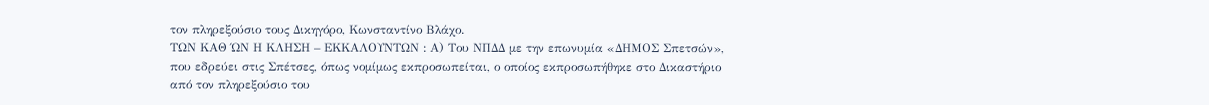τον πληρεξούσιο τους Δικηγόρο, Κωνσταντίνο Βλάχο.
ΤΩΝ ΚΑΘ ΏΝ Η ΚΛΗΣΗ – ΕΚΚΑΛΟΥΝΤΩΝ : Α) Του ΝΠΔΔ με την επωνυμία «ΔΗΜΟΣ Σπετσών», που εδρεύει στις Σπέτσες, όπως νομίμως εκπροσωπείται, ο οποίος εκπροσωπήθηκε στο Δικαστήριο από τον πληρεξούσιο του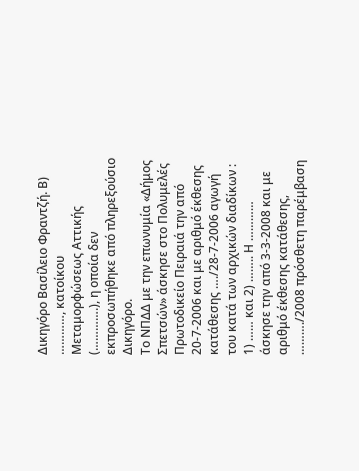Δικηγόρο Βασίλειο Φραντζή. Β) …………, κατοίκου Μεταμορφώσεως Αττικής (………….), η οποία δεν εκπροσωπήθηκε από πληρεξούσιο Δικηγόρο.
Το ΝΠΔΔ με την επωνυμία «Δήμος Σπετσών» άσκησε στο Πολυμελές Πρωτοδικείο Πειραιά την από 20-7-2006 και με αριθμό έκθεσης κατάθεσης …./28-7-2006 αγωγή του κατά των αρχικών διαδίκων : 1) …… και 2) …….. Η ………… άσκησε την από 3-3-2008 και με αριθμό έκθεσης κατάθεσης, ………./2008 πρόσθετη παρέμβαση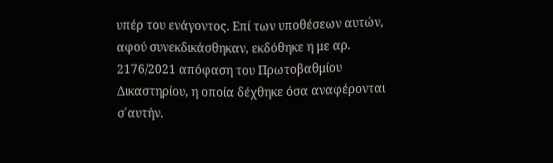υπέρ του ενάγοντος. Επί των υποθέσεων αυτών, αφού συνεκδικάσθηκαν, εκδόθηκε η με αρ. 2176/2021 απόφαση του Πρωτοβαθμίου Δικαστηρίου, η οποία δέχθηκε όσα αναφέρονται σ΄αυτήν.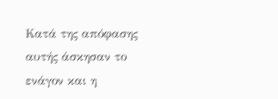Κατά της απόφασης αυτής άσκησαν το ενάγον και η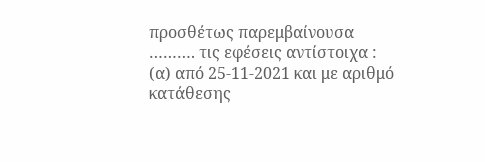προσθέτως παρεμβαίνουσα ………. τις εφέσεις αντίστοιχα : (α) από 25-11-2021 και με αριθμό κατάθεσης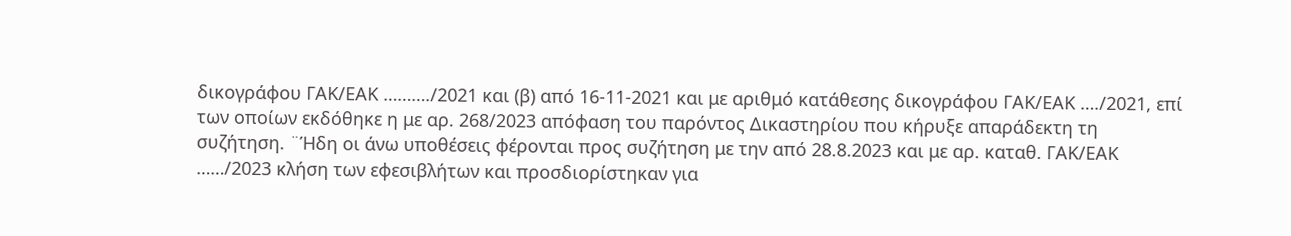δικογράφου ΓΑΚ/ΕΑΚ ………./2021 και (β) από 16-11-2021 και με αριθμό κατάθεσης δικογράφου ΓΑΚ/ΕΑΚ …./2021, επί των οποίων εκδόθηκε η με αρ. 268/2023 απόφαση του παρόντος Δικαστηρίου που κήρυξε απαράδεκτη τη συζήτηση. ¨Ήδη οι άνω υποθέσεις φέρονται προς συζήτηση με την από 28.8.2023 και με αρ. καταθ. ΓΑΚ/ΕΑΚ ……/2023 κλήση των εφεσιβλήτων και προσδιορίστηκαν για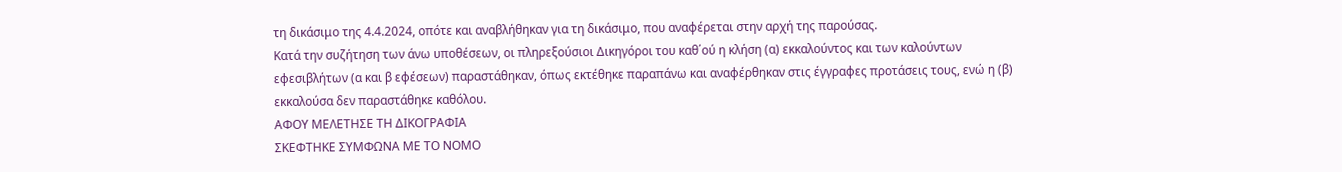τη δικάσιμο της 4.4.2024, οπότε και αναβλήθηκαν για τη δικάσιμο, που αναφέρεται στην αρχή της παρούσας.
Κατά την συζήτηση των άνω υποθέσεων, οι πληρεξούσιοι Δικηγόροι του καθ΄ού η κλήση (α) εκκαλούντος και των καλούντων εφεσιβλήτων (α και β εφέσεων) παραστάθηκαν, όπως εκτέθηκε παραπάνω και αναφέρθηκαν στις έγγραφες προτάσεις τους, ενώ η (β) εκκαλούσα δεν παραστάθηκε καθόλου.
ΑΦΟΥ ΜΕΛΕΤΗΣΕ ΤΗ ΔΙΚΟΓΡΑΦΙΑ
ΣΚΕΦΤΗΚΕ ΣΥΜΦΩΝΑ ΜΕ ΤΟ ΝΟΜΟ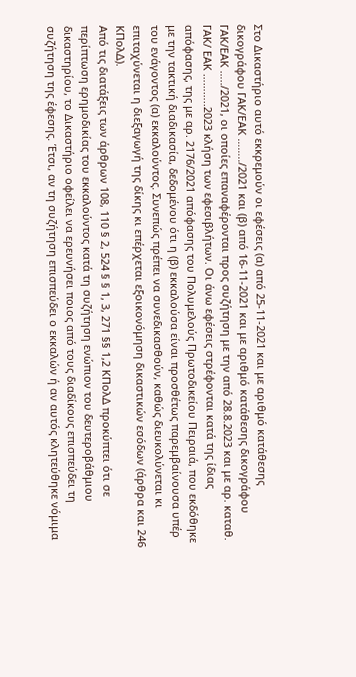Στο Δικαστήριο αυτό εκκρεμούν οι εφέσεις (α) από 25-11-2021 και με αριθμό κατάθεσης δικογράφου ΓΑΚ/ΕΑΚ ……../2021 και (β) από 16-11-2021 και με αριθμό κατάθεσης δικογράφου ΓΑΚ/ΕΑΚ …../2021, οι οποίες επαναφέρονται προς συζήτηση με την από 28.8.2023 και με αρ. καταθ. ΓΑΚ/ ΕΑΚ ………..2023 κλήση των εφεσιβλήτων. Οι άνω εφέσεις στρέφονται κατά της ίδιας απόφασης, της με αρ. 2176/2021 απόφασης του Πολυμελούς Πρωτοδικείου Πειραιά, που εκδόθηκε με την τακτική διαδικασία, δεδομένου ότι η (β) εκκαλούσα είναι προσθέτως παρεμβαίνουσα υπέρ του ενάγοντος (α) εκκαλούντος. Συνεπώς πρέπει να συνεδικασθούν, καθώς διευκολύνεται κι επιταχύνεται η διεξαγωγή της δίκης κι επέρχεται εξοικονόμηση δικαστικών εσόδων (άρθρα και 246 ΚΠολΔ).
Από τις διατάξεις των άρθρων 108, 110 § 2, 524 § § 1, 3, 271 §§ 1,2 ΚΠολΔ προκύπτει ότι σε περίπτωση ερημοδικίας του εκκαλούντος κατά τη συζήτηση ενώπιον του δευτεροβάθμιου δικαστηρίου, το Δικαστήριο οφείλει να ερευνήσει ποιος από τους διαδίκους επισπεύδει τη συζήτηση της έφεσης. Έτσι, αν τη συζήτηση επισπεύδει ο εκκαλών ή αν αυτός κλητεύθηκε νόμιμα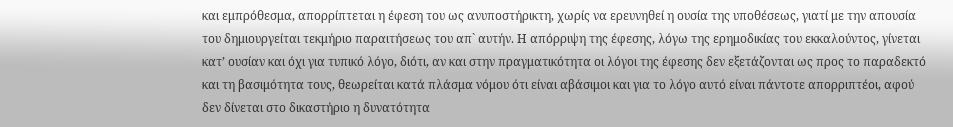και εμπρόθεσμα, απορρίπτεται η έφεση του ως ανυποστήρικτη, χωρίς να ερευνηθεί η ουσία της υποθέσεως, γιατί με την απουσία του δημιουργείται τεκμήριο παραιτήσεως του απ` αυτήν. Η απόρριψη της έφεσης, λόγω της ερημοδικίας του εκκαλούντος, γίνεται κατ’ ουσίαν και όχι για τυπικό λόγο, διότι, αν και στην πραγματικότητα οι λόγοι της έφεσης δεν εξετάζονται ως προς το παραδεκτό και τη βασιμότητα τους, θεωρείται κατά πλάσμα νόμου ότι είναι αβάσιμοι και για το λόγο αυτό είναι πάντοτε απορριπτέοι, αφού δεν δίνεται στο δικαστήριο η δυνατότητα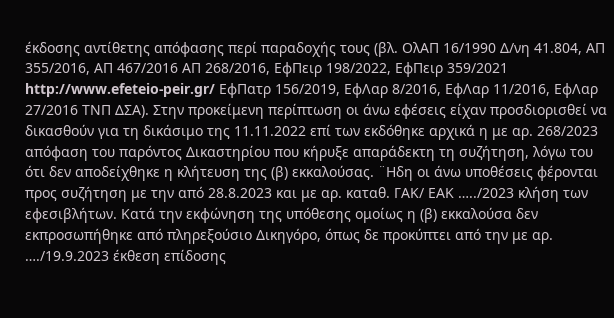έκδοσης αντίθετης απόφασης περί παραδοχής τους (βλ. ΟλΑΠ 16/1990 Δ/νη 41.804, ΑΠ 355/2016, ΑΠ 467/2016 ΑΠ 268/2016, ΕφΠειρ 198/2022, ΕφΠειρ 359/2021 http://www.efeteio-peir.gr/ ΕφΠατρ 156/2019, ΕφΛαρ 8/2016, ΕφΛαρ 11/2016, ΕφΛαρ 27/2016 ΤΝΠ ΔΣΑ). Στην προκείμενη περίπτωση οι άνω εφέσεις είχαν προσδιορισθεί να δικασθούν για τη δικάσιμο της 11.11.2022 επί των εκδόθηκε αρχικά η με αρ. 268/2023 απόφαση του παρόντος Δικαστηρίου που κήρυξε απαράδεκτη τη συζήτηση, λόγω του ότι δεν αποδείχθηκε η κλήτευση της (β) εκκαλούσας. ¨Ηδη οι άνω υποθέσεις φέρονται προς συζήτηση με την από 28.8.2023 και με αρ. καταθ. ΓΑΚ/ ΕΑΚ …../2023 κλήση των εφεσιβλήτων. Κατά την εκφώνηση της υπόθεσης ομοίως η (β) εκκαλούσα δεν εκπροσωπήθηκε από πληρεξούσιο Δικηγόρο, όπως δε προκύπτει από την με αρ. …./19.9.2023 έκθεση επίδοσης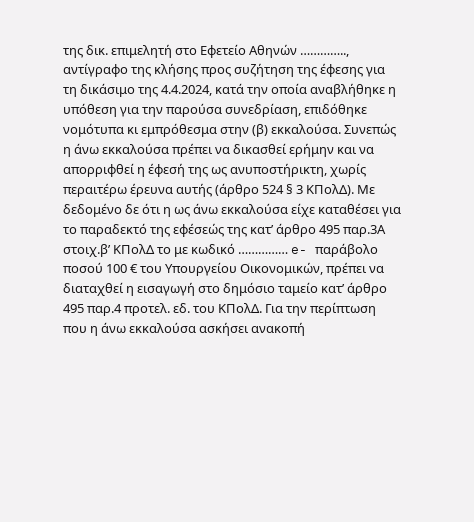της δικ. επιμελητή στο Εφετείο Αθηνών ………….., αντίγραφο της κλήσης προς συζήτηση της έφεσης για τη δικάσιμο της 4.4.2024, κατά την οποία αναβλήθηκε η υπόθεση για την παρούσα συνεδρίαση, επιδόθηκε νομότυπα κι εμπρόθεσμα στην (β) εκκαλούσα. Συνεπώς η άνω εκκαλούσα πρέπει να δικασθεί ερήμην και να απορριφθεί η έφεσή της ως ανυποστήρικτη, χωρίς περαιτέρω έρευνα αυτής (άρθρο 524 § 3 ΚΠολΔ). Με δεδομένο δε ότι η ως άνω εκκαλούσα είχε καταθέσει για το παραδεκτό της εφέσεώς της κατ’ άρθρο 495 παρ.3Α στοιχ.β’ ΚΠολΔ το με κωδικό …………… e- παράβολο ποσού 100 € του Υπουργείου Οικονομικών, πρέπει να διαταχθεί η εισαγωγή στο δημόσιο ταμείο κατ’ άρθρο 495 παρ.4 προτελ. εδ. του ΚΠολΔ. Για την περίπτωση που η άνω εκκαλούσα ασκήσει ανακοπή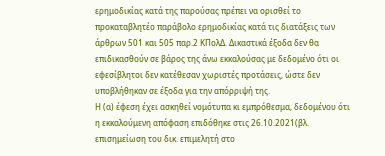ερημοδικίας κατά της παρούσας πρέπει να ορισθεί το προκαταβλητέο παράβολο ερημοδικίας κατά τις διατάξεις των άρθρων 501 και 505 παρ.2 ΚΠολΔ. Δικαστικά έξοδα δεν θα επιδικασθούν σε βάρος της άνω εκκαλούσας με δεδομένο ότι οι εφεσίβλητοι δεν κατέθεσαν χωριστές προτάσεις, ώστε δεν υποβλήθηκαν σε έξοδα για την απόρριψή της.
Η (α) έφεση έχει ασκηθεί νομότυπα κι εμπρόθεσμα, δεδομένου ότι η εκκαλούμενη απόφαση επιδόθηκε στις 26.10.2021(βλ. επισημείωση του δικ. επιμελητή στο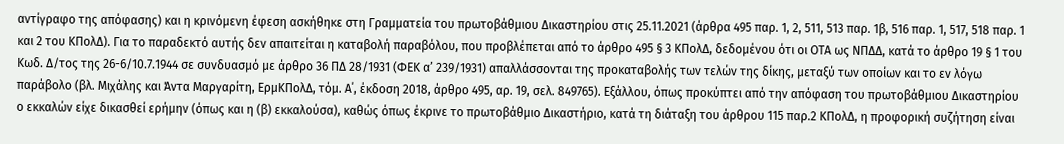αντίγραφο της απόφασης) και η κρινόμενη έφεση ασκήθηκε στη Γραμματεία του πρωτοβάθμιου Δικαστηρίου στις 25.11.2021 (άρθρα 495 παρ. 1, 2, 511, 513 παρ. 1β, 516 παρ. 1, 517, 518 παρ. 1 και 2 του ΚΠολΔ). Για το παραδεκτό αυτής δεν απαιτείται η καταβολή παραβόλου, που προβλέπεται από το άρθρο 495 § 3 ΚΠολΔ, δεδομένου ότι οι ΟΤΑ ως ΝΠΔΔ, κατά το άρθρο 19 § 1 του Κωδ. Δ/τος της 26-6/10.7.1944 σε συνδυασμό με άρθρο 36 ΠΔ 28/1931 (ΦΕΚ α’ 239/1931) απαλλάσσονται της προκαταβολής των τελών της δίκης, μεταξύ των οποίων και το εν λόγω παράβολο (βλ. Μιχάλης και Άντα Μαργαρίτη, ΕρμΚΠολΔ, τόμ. Α΄, έκδοση 2018, άρθρο 495, αρ. 19, σελ. 849765). Εξάλλου, όπως προκύπτει από την απόφαση του πρωτοβάθμιου Δικαστηρίου ο εκκαλών είχε δικασθεί ερήμην (όπως και η (β) εκκαλούσα), καθώς όπως έκρινε το πρωτοβάθμιο Δικαστήριο, κατά τη διάταξη του άρθρου 115 παρ.2 ΚΠολΔ, η προφορική συζήτηση είναι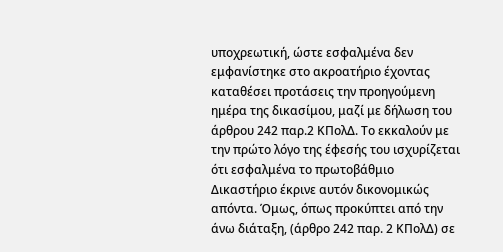υποχρεωτική, ώστε εσφαλμένα δεν εμφανίστηκε στο ακροατήριο έχοντας καταθέσει προτάσεις την προηγούμενη ημέρα της δικασίμου, μαζί με δήλωση του άρθρου 242 παρ.2 ΚΠολΔ. Το εκκαλούν με την πρώτο λόγο της έφεσής του ισχυρίζεται ότι εσφαλμένα το πρωτοβάθμιο Δικαστήριο έκρινε αυτόν δικονομικώς απόντα. Όμως, όπως προκύπτει από την άνω διάταξη, (άρθρο 242 παρ. 2 ΚΠολΔ) σε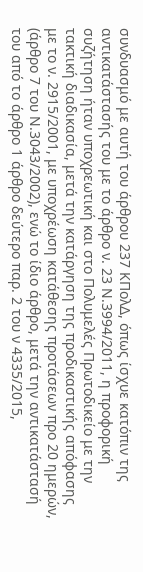συνδυασμό με αυτή του άρθρου 237 ΚΠολΔ, όπως ίσχυε κατόπιν της αντικατάστασής του με το άρθρο ν. 23 Ν.3994/2011, η προφορική συζήτηση ήταν υποχρεωτική και στο Πολυμελές Πρωτοδικείο με την τακτική διαδικασία, μετά την κατάργηση της προδικαστικής απόφασης με το ν. 2915/2001, με υποχρέωση κατάθεσης προτάσεων προ 20 ημερών, (άρθρο 7 του Ν.3043/2002), ενώ το ίδιο άρθρο, μετά την αντικατάστασή του από το άρθρο 1 άρθρο δεύτερο παρ. 2 του ν 4335/2015,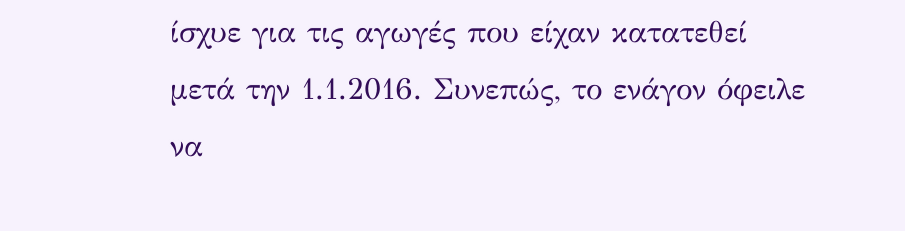ίσχυε για τις αγωγές που είχαν κατατεθεί μετά την 1.1.2016. Συνεπώς, το ενάγον όφειλε να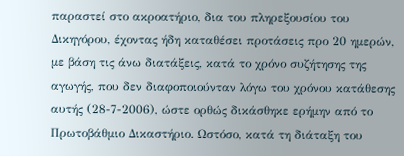παραστεί στο ακροατήριο, δια του πληρεξουσίου του Δικηγόρου, έχοντας ήδη καταθέσει προτάσεις προ 20 ημερών, με βάση τις άνω διατάξεις, κατά το χρόνο συζήτησης της αγωγής, που δεν διαφοποιούνταν λόγω του χρόνου κατάθεσης αυτής (28-7-2006), ώστε ορθώς δικάσθηκε ερήμην από το Πρωτοβάθμιο Δικαστήριο. Ωστόσο, κατά τη διάταξη του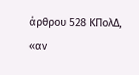άρθρου 528 ΚΠολΔ, «αν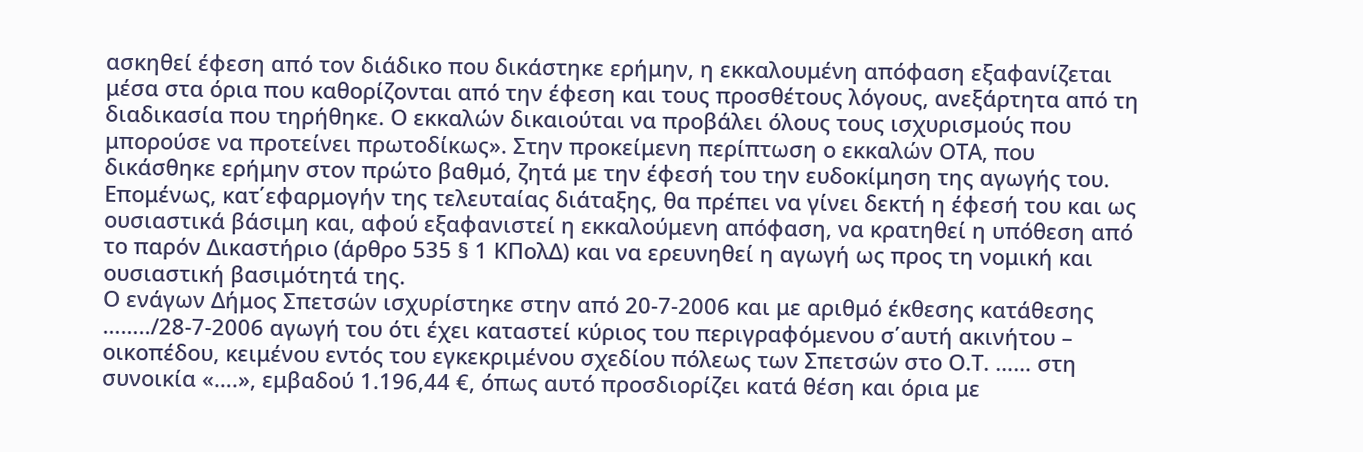ασκηθεί έφεση από τον διάδικο που δικάστηκε ερήμην, η εκκαλουμένη απόφαση εξαφανίζεται μέσα στα όρια που καθορίζονται από την έφεση και τους προσθέτους λόγους, ανεξάρτητα από τη διαδικασία που τηρήθηκε. Ο εκκαλών δικαιούται να προβάλει όλους τους ισχυρισμούς που μπορούσε να προτείνει πρωτοδίκως». Στην προκείμενη περίπτωση ο εκκαλών ΟΤΑ, που δικάσθηκε ερήμην στον πρώτο βαθμό, ζητά με την έφεσή του την ευδοκίμηση της αγωγής του. Επομένως, κατ΄εφαρμογήν της τελευταίας διάταξης, θα πρέπει να γίνει δεκτή η έφεσή του και ως ουσιαστικά βάσιμη και, αφού εξαφανιστεί η εκκαλούμενη απόφαση, να κρατηθεί η υπόθεση από το παρόν Δικαστήριο (άρθρο 535 § 1 ΚΠολΔ) και να ερευνηθεί η αγωγή ως προς τη νομική και ουσιαστική βασιμότητά της.
Ο ενάγων Δήμος Σπετσών ισχυρίστηκε στην από 20-7-2006 και με αριθμό έκθεσης κατάθεσης ……../28-7-2006 αγωγή του ότι έχει καταστεί κύριος του περιγραφόμενου σ΄αυτή ακινήτου – οικοπέδου, κειμένου εντός του εγκεκριμένου σχεδίου πόλεως των Σπετσών στο Ο.Τ. …… στη συνοικία «….», εμβαδού 1.196,44 €, όπως αυτό προσδιορίζει κατά θέση και όρια με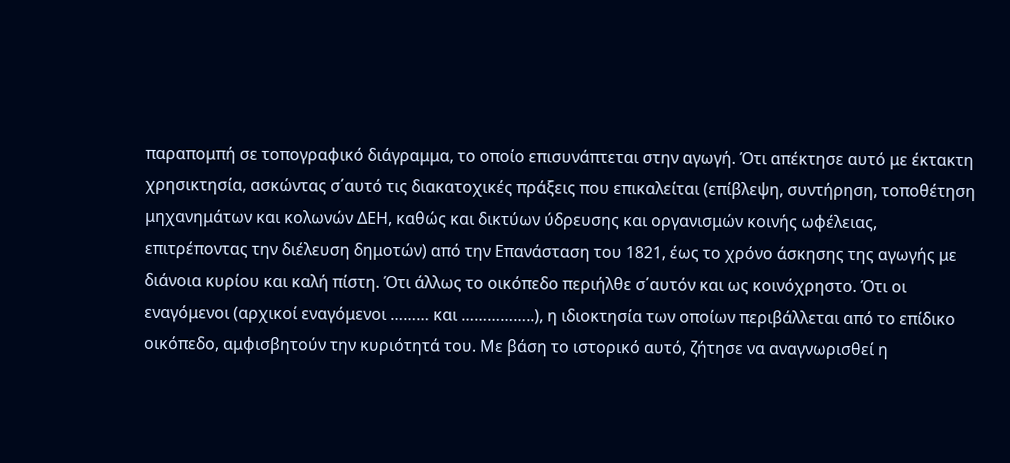παραπομπή σε τοπογραφικό διάγραμμα, το οποίο επισυνάπτεται στην αγωγή. Ότι απέκτησε αυτό με έκτακτη χρησικτησία, ασκώντας σ΄αυτό τις διακατοχικές πράξεις που επικαλείται (επίβλεψη, συντήρηση, τοποθέτηση μηχανημάτων και κολωνών ΔΕΗ, καθώς και δικτύων ύδρευσης και οργανισμών κοινής ωφέλειας, επιτρέποντας την διέλευση δημοτών) από την Επανάσταση του 1821, έως το χρόνο άσκησης της αγωγής με διάνοια κυρίου και καλή πίστη. Ότι άλλως το οικόπεδο περιήλθε σ΄αυτόν και ως κοινόχρηστο. Ότι οι εναγόμενοι (αρχικοί εναγόμενοι ……… και ……………..), η ιδιοκτησία των οποίων περιβάλλεται από το επίδικο οικόπεδο, αμφισβητούν την κυριότητά του. Με βάση το ιστορικό αυτό, ζήτησε να αναγνωρισθεί η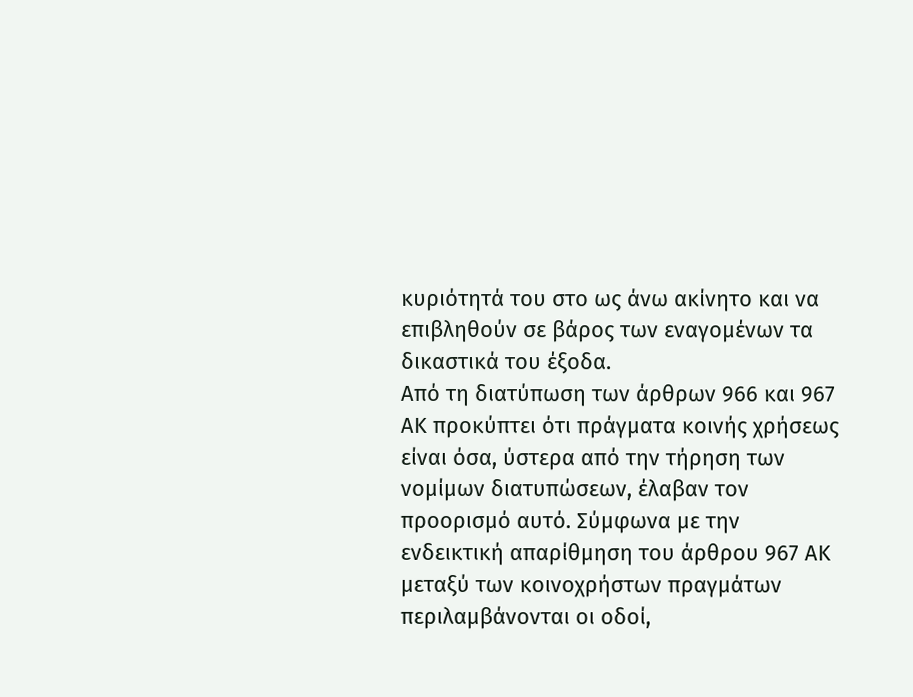κυριότητά του στο ως άνω ακίνητο και να επιβληθούν σε βάρος των εναγομένων τα δικαστικά του έξοδα.
Από τη διατύπωση των άρθρων 966 και 967 ΑΚ προκύπτει ότι πράγματα κοινής χρήσεως είναι όσα, ύστερα από την τήρηση των νομίμων διατυπώσεων, έλαβαν τον προορισμό αυτό. Σύμφωνα με την ενδεικτική απαρίθμηση του άρθρου 967 ΑΚ μεταξύ των κοινοχρήστων πραγμάτων περιλαμβάνονται οι οδοί,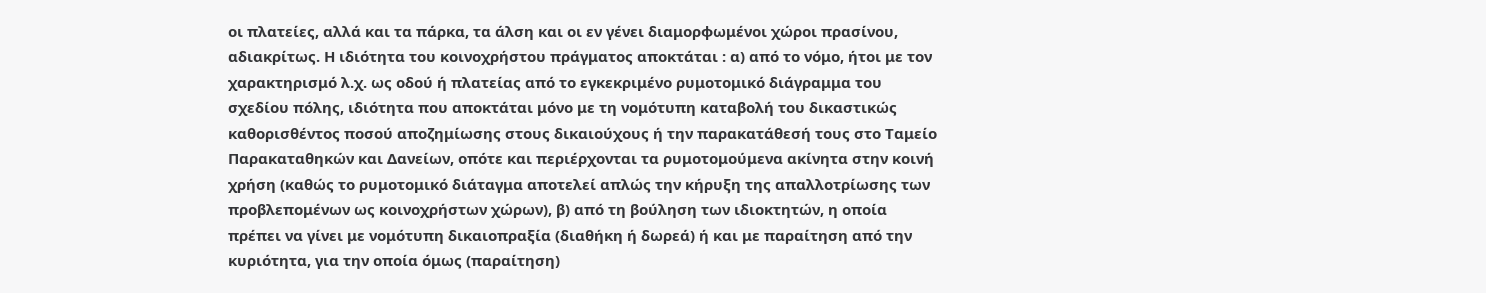οι πλατείες, αλλά και τα πάρκα, τα άλση και οι εν γένει διαμορφωμένοι χώροι πρασίνου, αδιακρίτως. Η ιδιότητα του κοινοχρήστου πράγματος αποκτάται : α) από το νόμο, ήτοι με τον χαρακτηρισμό λ.χ. ως οδού ή πλατείας από το εγκεκριμένο ρυμοτομικό διάγραμμα του σχεδίου πόλης, ιδιότητα που αποκτάται μόνο με τη νομότυπη καταβολή του δικαστικώς καθορισθέντος ποσού αποζημίωσης στους δικαιούχους ή την παρακατάθεσή τους στο Ταμείο Παρακαταθηκών και Δανείων, οπότε και περιέρχονται τα ρυμοτομούμενα ακίνητα στην κοινή χρήση (καθώς το ρυμοτομικό διάταγμα αποτελεί απλώς την κήρυξη της απαλλοτρίωσης των προβλεπομένων ως κοινοχρήστων χώρων), β) από τη βούληση των ιδιοκτητών, η οποία πρέπει να γίνει με νομότυπη δικαιοπραξία (διαθήκη ή δωρεά) ή και με παραίτηση από την κυριότητα, για την οποία όμως (παραίτηση)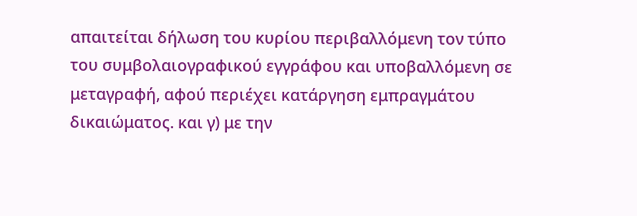απαιτείται δήλωση του κυρίου περιβαλλόμενη τον τύπο του συμβολαιογραφικού εγγράφου και υποβαλλόμενη σε μεταγραφή, αφού περιέχει κατάργηση εμπραγμάτου δικαιώματος. και γ) με την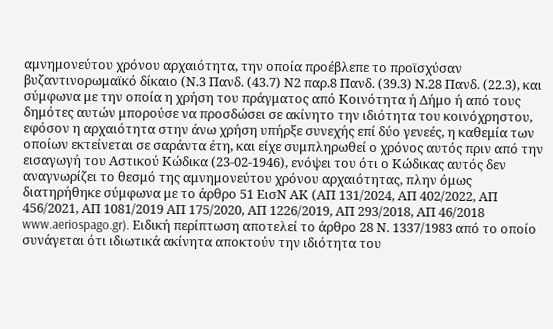αμνημονεύτου χρόνου αρχαιότητα, την οποία προέβλεπε το προϊσχύσαν βυζαντινορωμαϊκό δίκαιο (Ν.3 Πανδ. (43.7) Ν2 παρ.8 Πανδ. (39.3) Ν.28 Πανδ. (22.3), και σύμφωνα με την οποία η χρήση του πράγματος από Κοινότητα ή Δήμο ή από τους δημότες αυτών μπορούσε να προσδώσει σε ακίνητο την ιδιότητα του κοινόχρηστου, εφόσον η αρχαιότητα στην άνω χρήση υπήρξε συνεχής επί δύο γενεές, η καθεμία των οποίων εκτείνεται σε σαράντα έτη, και είχε συμπληρωθεί ο χρόνος αυτός πριν από την εισαγωγή του Αστικού Κώδικα (23-02-1946), ενόψει του ότι ο Κώδικας αυτός δεν αναγνωρίζει το θεσμό της αμνημονεύτου χρόνου αρχαιότητας, πλην όμως διατηρήθηκε σύμφωνα με το άρθρο 51 ΕισΝ ΑΚ (ΑΠ 131/2024, ΑΠ 402/2022, ΑΠ 456/2021, ΑΠ 1081/2019 ΑΠ 175/2020, ΑΠ 1226/2019, ΑΠ 293/2018, ΑΠ 46/2018 www.aeriospago.gr). Ειδική περίπτωση αποτελεί το άρθρο 28 Ν. 1337/1983 από το οποίο συνάγεται ότι ιδιωτικά ακίνητα αποκτούν την ιδιότητα του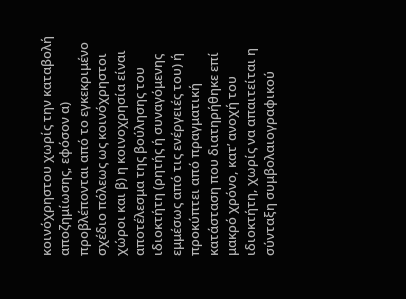κοινόχρηστου χωρίς την καταβολή αποζημίωσης, εφόσον α) προβλέπονται από το εγκεκριμένο σχέδιο πόλεως ως κοινόχρηστοι χώροι και β) η κοινοχρησία είναι αποτέλεσμα της βούλησης του ιδιοκτήτη (ρητής ή συναγόμενης εμμέσως από τις ενέργειές του) ή προκύπτει από πραγματική κατάσταση που διατηρήθηκε επί μακρό χρόνο, κατ’ ανοχή του ιδιοκτήτη, χωρίς να απαιτείται η σύνταξη συμβολαιογραφικού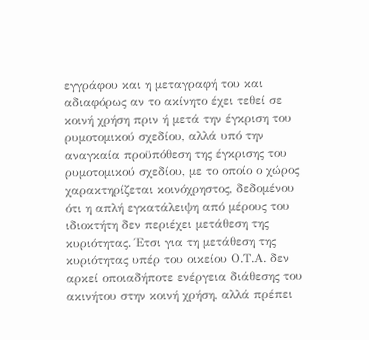εγγράφου και η μεταγραφή του και αδιαφόρως αν το ακίνητο έχει τεθεί σε κοινή χρήση πριν ή μετά την έγκριση του ρυμοτομικού σχεδίου, αλλά υπό την αναγκαία προϋπόθεση της έγκρισης του ρυμοτομικού σχεδίου, με το οποίο ο χώρος χαρακτηρίζεται κοινόχρηστος, δεδομένου ότι η απλή εγκατάλειψη από μέρους του ιδιοκτήτη δεν περιέχει μετάθεση της κυριότητας. Έτσι για τη μετάθεση της κυριότητας υπέρ του οικείου Ο.Τ.Α. δεν αρκεί οποιαδήποτε ενέργεια διάθεσης του ακινήτου στην κοινή χρήση, αλλά πρέπει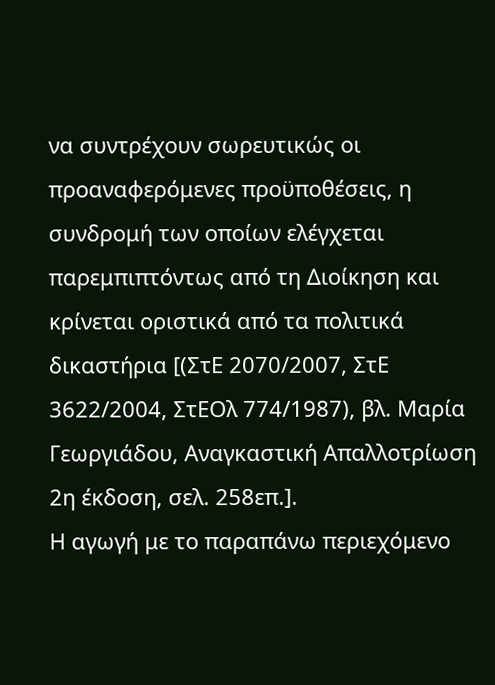να συντρέχουν σωρευτικώς οι προαναφερόμενες προϋποθέσεις, η συνδρομή των οποίων ελέγχεται παρεμπιπτόντως από τη Διοίκηση και κρίνεται οριστικά από τα πολιτικά δικαστήρια [(ΣτΕ 2070/2007, ΣτΕ 3622/2004, ΣτΕΟλ 774/1987), βλ. Μαρία Γεωργιάδου, Αναγκαστική Απαλλοτρίωση 2η έκδοση, σελ. 258επ.].
Η αγωγή με το παραπάνω περιεχόμενο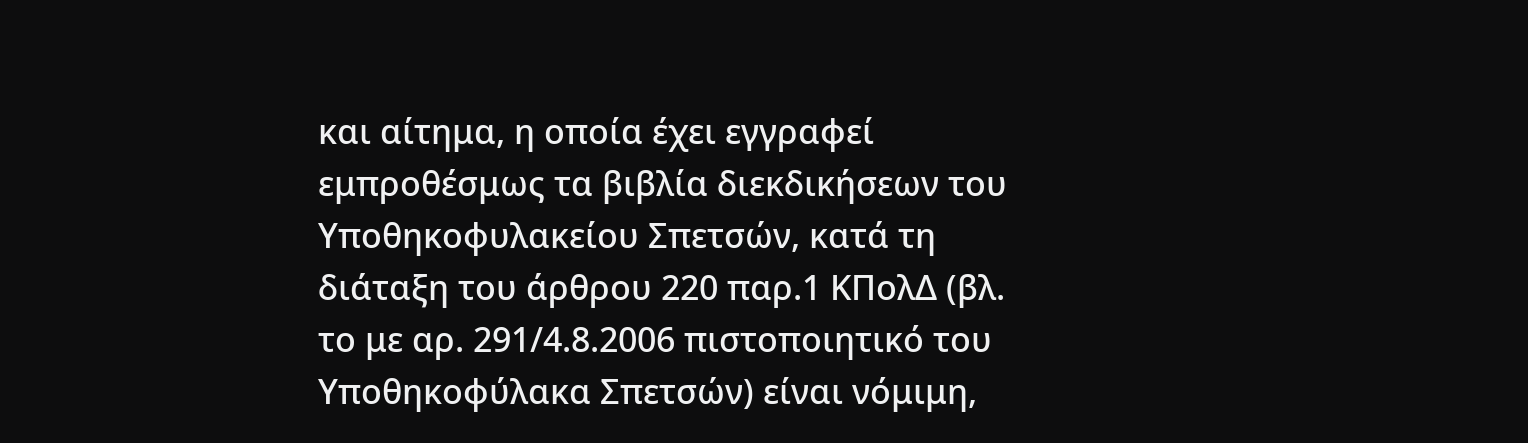και αίτημα, η οποία έχει εγγραφεί εμπροθέσμως τα βιβλία διεκδικήσεων του Υποθηκοφυλακείου Σπετσών, κατά τη διάταξη του άρθρου 220 παρ.1 ΚΠολΔ (βλ. το με αρ. 291/4.8.2006 πιστοποιητικό του Υποθηκοφύλακα Σπετσών) είναι νόμιμη,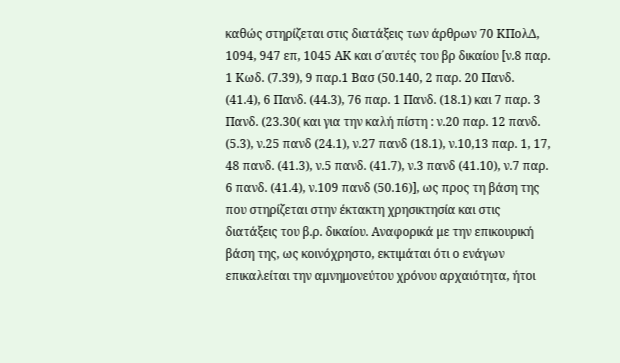καθώς στηρίζεται στις διατάξεις των άρθρων 70 ΚΠολΔ, 1094, 947 επ, 1045 ΑΚ και σ΄αυτές του βρ δικαίου [ν.8 παρ. 1 Κωδ. (7.39), 9 παρ.1 Βασ (50.140, 2 παρ. 20 Πανδ. (41.4), 6 Πανδ. (44.3), 76 παρ. 1 Πανδ. (18.1) και 7 παρ. 3 Πανδ. (23.30( και για την καλή πίστη : ν.20 παρ. 12 πανδ. (5.3), ν.25 πανδ (24.1), ν.27 πανδ (18.1), ν.10,13 παρ. 1, 17, 48 πανδ. (41.3), ν.5 πανδ. (41.7), ν.3 πανδ (41.10), ν.7 παρ. 6 πανδ. (41.4), ν.109 πανδ (50.16)], ως προς τη βάση της που στηρίζεται στην έκτακτη χρησικτησία και στις διατάξεις του β.ρ. δικαίου. Αναφορικά με την επικουρική βάση της, ως κοινόχρηστο, εκτιμάται ότι ο ενάγων επικαλείται την αμνημονεύτου χρόνου αρχαιότητα, ήτοι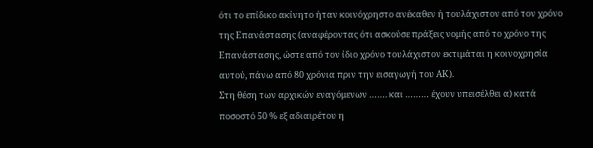ότι το επίδικο ακίνητο ήταν κοινόχρηστο ανέκαθεν ή τουλάχιστον από τον χρόνο της Επανάστασης (αναφέροντας ότι ασκούσε πράξεις νομής από το χρόνο της Επανάστασης, ώστε από τον ίδιο χρόνο τουλάχιστον εκτιμάται η κοινοχρησία αυτού, πάνω από 80 χρόνια πριν την εισαγωγή του ΑΚ).
Στη θέση των αρχικών εναγόμενων ……. και ……… έχουν υπεισέλθει α) κατά ποσοστό 50 % εξ αδιαιρέτου η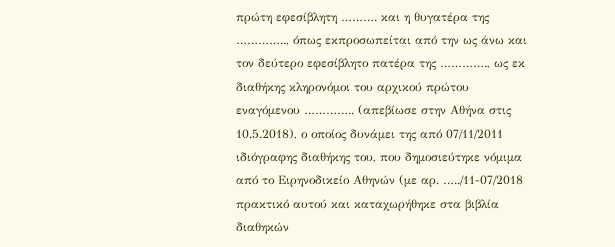πρώτη εφεσίβλητη ………. και η θυγατέρα της ………….., όπως εκπροσωπείται από την ως άνω και τον δεύτερο εφεσίβλητο πατέρα της …………., ως εκ διαθήκης κληρονόμοι του αρχικού πρώτου εναγόμενου ………….. (απεβίωσε στην Αθήνα στις 10.5.2018), ο οποίος δυνάμει της από 07/11/2011 ιδιόγραφης διαθήκης του, που δημοσιεύτηκε νόμιμα από το Ειρηνοδικείο Αθηνών (με αρ. …../11-07/2018 πρακτικό αυτού και καταχωρήθηκε στα βιβλία διαθηκών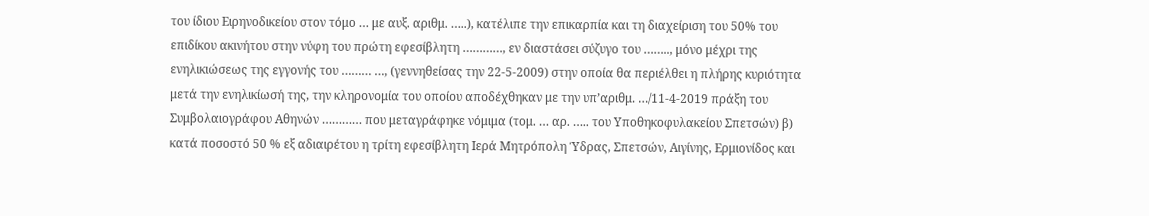του ίδιου Ειρηνοδικείου στον τόμο … με αυξ. αριθμ. …..), κατέλιπε την επικαρπία και τη διαχείριση του 50% του επιδίκου ακινήτου στην νύφη του πρώτη εφεσίβλητη …………, εν διαστάσει σύζυγο του …….., μόνο μέχρι της ενηλικιώσεως της εγγονής του ……… …, (γεννηθείσας την 22-5-2009) στην οποία θα περιέλθει η πλήρης κυριότητα μετά την ενηλικίωσή της, την κληρονομία του οποίου αποδέχθηκαν με την υπ’αριθμ. …/11-4-2019 πράξη του Συμβολαιογράφου Αθηνών ………… που μεταγράφηκε νόμιμα (τομ. … αρ. ….. του Υποθηκοφυλακείου Σπετσών) β) κατά ποσοστό 50 % εξ αδιαιρέτου η τρίτη εφεσίβλητη Ιερά Μητρόπολη Ύδρας, Σπετσών, Αιγίνης, Ερμιονίδος και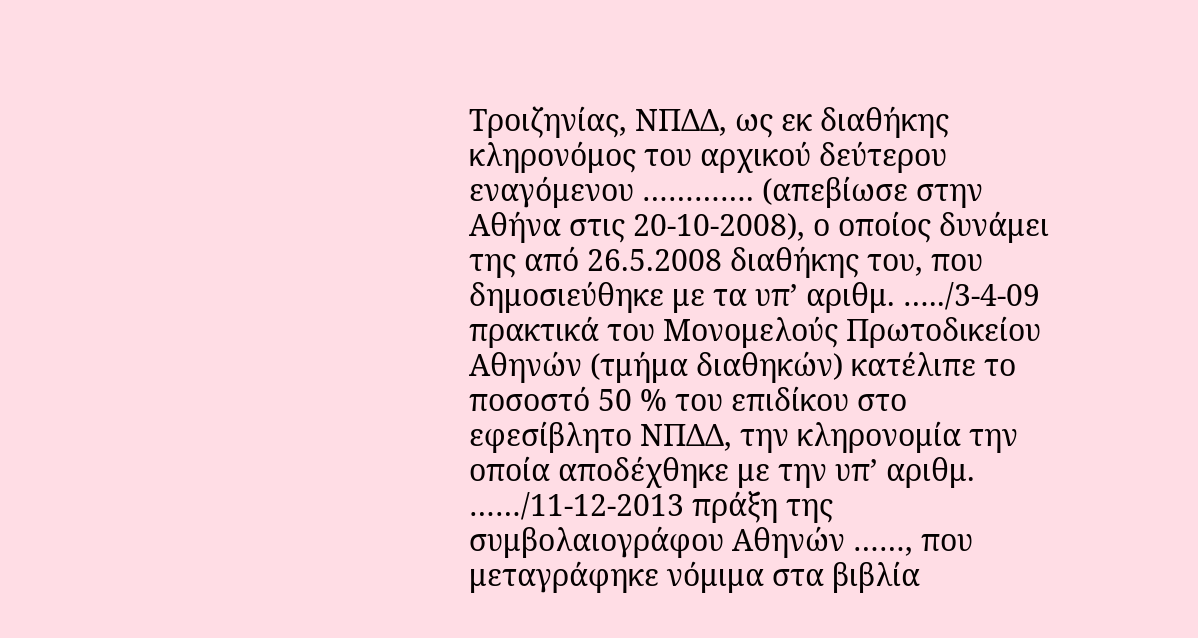Τροιζηνίας, ΝΠΔΔ, ως εκ διαθήκης κληρονόμος του αρχικού δεύτερου εναγόμενου …………. (απεβίωσε στην Αθήνα στις 20-10-2008), ο οποίος δυνάμει της από 26.5.2008 διαθήκης του, που δημοσιεύθηκε με τα υπ’ αριθμ. …../3-4-09 πρακτικά του Μονομελούς Πρωτοδικείου Αθηνών (τμήμα διαθηκών) κατέλιπε το ποσοστό 50 % του επιδίκου στο εφεσίβλητο ΝΠΔΔ, την κληρονομία την οποία αποδέχθηκε με την υπ’ αριθμ. ……/11-12-2013 πράξη της συμβολαιογράφου Αθηνών ……, που μεταγράφηκε νόμιμα στα βιβλία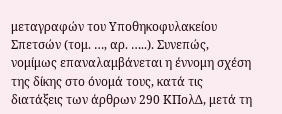μεταγραφών του Υποθηκοφυλακείου Σπετσών (τομ. …, αρ. …..). Συνεπώς, νομίμως επαναλαμβάνεται η έννομη σχέση της δίκης στο όνομά τους, κατά τις διατάξεις των άρθρων 290 ΚΠολΔ, μετά τη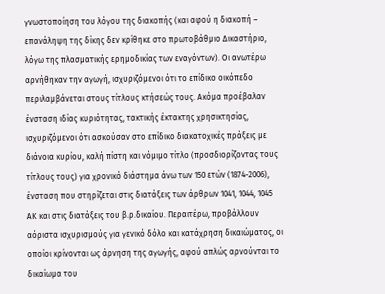γνωστοποίηση του λόγου της διακοπής (και αφού η διακοπή – επανάληψη της δίκης δεν κρίθηκε στο πρωτοβάθμιο Δικαστήριο, λόγω της πλασματικής ερημοδικίας των εναγόντων). Οι ανωτέρω αρνήθηκαν την αγωγή, ισχυριζόμενοι ότι το επίδικο οικόπεδο περιλαμβάνεται στους τίτλους κτήσεώς τους. Ακόμα προέβαλαν ένσταση ιδίας κυριότητας, τακτικής έκτακτης χρησικτησίας, ισχυριζόμενοι ότι ασκούσαν στο επίδικο διακατοχικές πράξεις με διάνοια κυρίου, καλή πίστη και νόμιμο τίτλο (προσδιορίζοντας τους τίτλους τους) για χρονικό διάστημα άνω των 150 ετών (1874-2006), ένσταση που στηρίζεται στις διατάξεις των άρθρων 1041, 1044, 1045 ΑΚ και στις διατάξεις του β.ρ.δικαίου. Περαιτέρω, προβάλλουν αόριστα ισχυρισμούς για γενικό δόλο και κατάχρηση δικαιώματος, οι οποίοι κρίνονται ως άρνηση της αγωγής, αφού απλώς αρνούνται το δικαίωμα του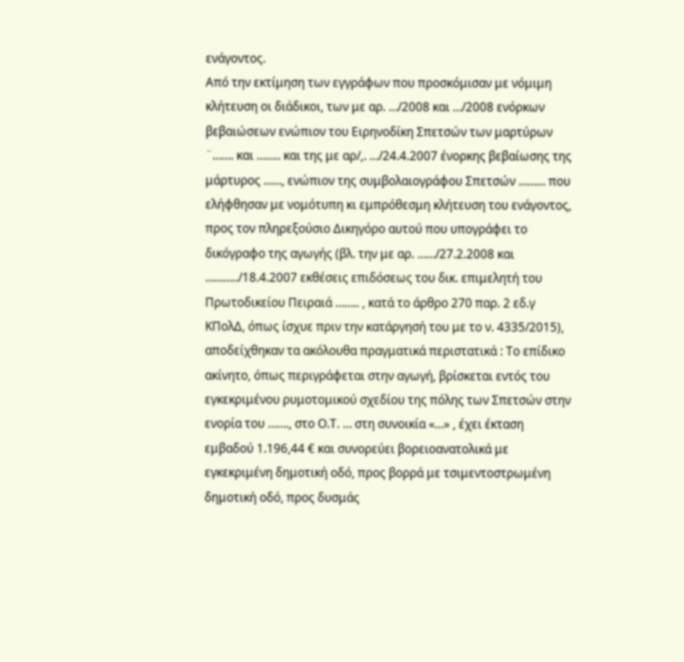ενάγοντος.
Από την εκτίμηση των εγγράφων που προσκόμισαν με νόμιμη κλήτευση οι διάδικοι, των με αρ. …/2008 και …/2008 ενόρκων βεβαιώσεων ενώπιον του Ειρηνοδίκη Σπετσών των μαρτύρων ¨……. και …….. και της με αρ/,. …/24.4.2007 ένορκης βεβαίωσης της μάρτυρος ……, ενώπιον της συμβολαιογράφου Σπετσών ……… που ελήφθησαν με νομότυπη κι εμπρόθεσμη κλήτευση του ενάγοντος, προς τον πληρεξούσιο Δικηγόρο αυτού που υπογράφει το δικόγραφο της αγωγής (βλ. την με αρ. ……/27.2.2008 και ………../18.4.2007 εκθέσεις επιδόσεως του δικ. επιμελητή του Πρωτοδικείου Πειραιά …….. , κατά το άρθρο 270 παρ. 2 εδ.γ ΚΠολΔ, όπως ίσχυε πριν την κατάργησή του με το ν. 4335/2015), αποδείχθηκαν τα ακόλουθα πραγματικά περιστατικά : Το επίδικο ακίνητο, όπως περιγράφεται στην αγωγή, βρίσκεται εντός του εγκεκριμένου ρυμοτομικού σχεδίου της πόλης των Σπετσών στην ενορία του ……., στο Ο.Τ. … στη συνοικία «…» , έχει έκταση εμβαδού 1.196,44 € και συνορεύει βορειοανατολικά με εγκεκριμένη δημοτική οδό, προς βορρά με τσιμεντοστρωμένη δημοτική οδό, προς δυσμάς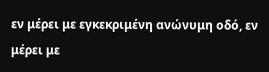εν μέρει με εγκεκριμένη ανώνυμη οδό, εν μέρει με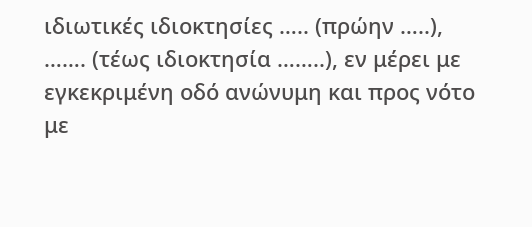ιδιωτικές ιδιοκτησίες ….. (πρώην …..), ……. (τέως ιδιοκτησία ……..), εν μέρει με εγκεκριμένη οδό ανώνυμη και προς νότο με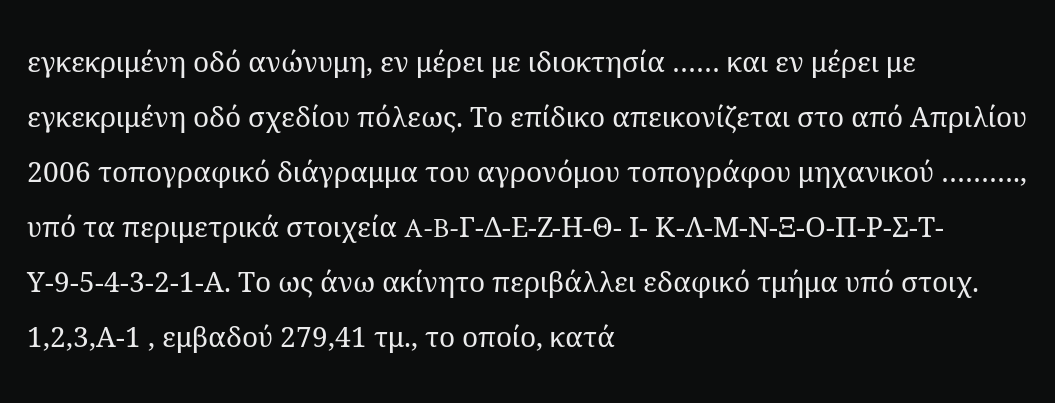εγκεκριμένη οδό ανώνυμη, εν μέρει με ιδιοκτησία …… και εν μέρει με εγκεκριμένη οδό σχεδίου πόλεως. Το επίδικο απεικονίζεται στο από Απριλίου 2006 τοπογραφικό διάγραμμα του αγρονόμου τοπογράφου μηχανικού ………., υπό τα περιμετρικά στοιχεία A-B-Γ-Δ-Ε-Ζ-Η-Θ- Ι- Κ-Λ-Μ-Ν-Ξ-Ο-Π-Ρ-Σ-Τ-Υ-9-5-4-3-2-1-Α. Το ως άνω ακίνητο περιβάλλει εδαφικό τμήμα υπό στοιχ. 1,2,3,Α-1 , εμβαδού 279,41 τμ., το οποίο, κατά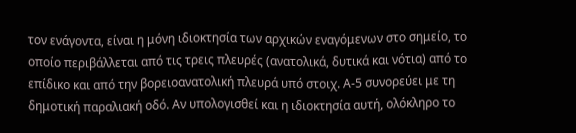τον ενάγοντα, είναι η μόνη ιδιοκτησία των αρχικών εναγόμενων στο σημείο, το οποίο περιβάλλεται από τις τρεις πλευρές (ανατολικά, δυτικά και νότια) από το επίδικο και από την βορειοανατολική πλευρά υπό στοιχ. Α-5 συνορεύει με τη δημοτική παραλιακή οδό. Αν υπολογισθεί και η ιδιοκτησία αυτή, ολόκληρο το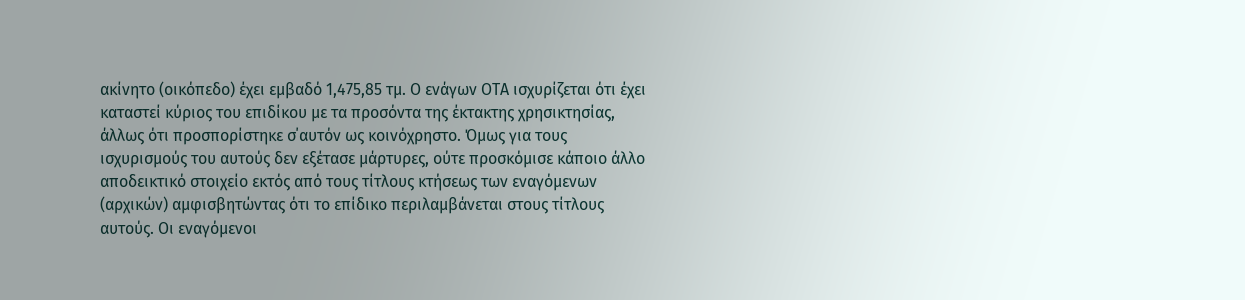ακίνητο (οικόπεδο) έχει εμβαδό 1,475,85 τμ. Ο ενάγων ΟΤΑ ισχυρίζεται ότι έχει καταστεί κύριος του επιδίκου με τα προσόντα της έκτακτης χρησικτησίας, άλλως ότι προσπορίστηκε σ΄αυτόν ως κοινόχρηστο. Όμως για τους ισχυρισμούς του αυτούς δεν εξέτασε μάρτυρες, ούτε προσκόμισε κάποιο άλλο αποδεικτικό στοιχείο εκτός από τους τίτλους κτήσεως των εναγόμενων (αρχικών) αμφισβητώντας ότι το επίδικο περιλαμβάνεται στους τίτλους αυτούς. Οι εναγόμενοι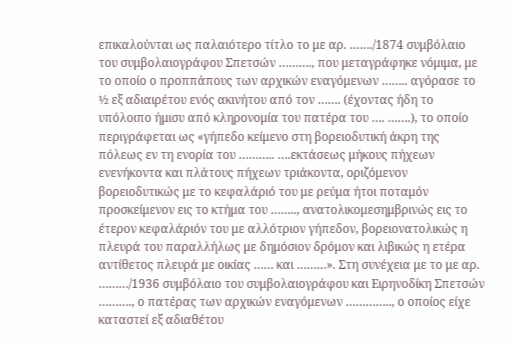επικαλούνται ως παλαιότερο τίτλο το με αρ. ……./1874 συμβόλαιο του συμβολαιογράφου Σπετσών ………., που μεταγράφηκε νόμιμα, με το οποίο ο προππάπους των αρχικών εναγόμενων …….. αγόρασε το ½ εξ αδιαιρέτου ενός ακινήτου από τον ……. (έχοντας ήδη το υπόλοιπο ήμισυ από κληρονομία του πατέρα του …. …….), το οποίο περιγράφεται ως «γήπεδo κείμενο στη βορειοδυτική άκρη της πόλεως εν τη ενορία του ……….. ….εκτάσεως μήκους πήχεων ενενήκοντα και πλάτους πήχεων τριάκοντα, οριζόμενον βορειοδυτικώς με το κεφαλάριό του με ρεύμα ήτοι ποταμόν προσκείμενον εις το κτήμα του …….., ανατολικομεσημβρινώς εις το έτερον κεφαλάριόν του με αλλότριον γήπεδον, βορειονατολικώς η πλευρά του παραλλήλως με δημόσιον δρόμον και λιβικώς η ετέρα αντίθετος πλευρά με οικίας …… και ………». Στη συνέχεια με το με αρ. ………/1936 συμβόλαιο του συμβολαιογράφου και Ειρηνοδίκη Σπετσών ………., ο πατέρας των αρχικών εναγόμενων ………….., ο οποίος είχε καταστεί εξ αδιαθέτου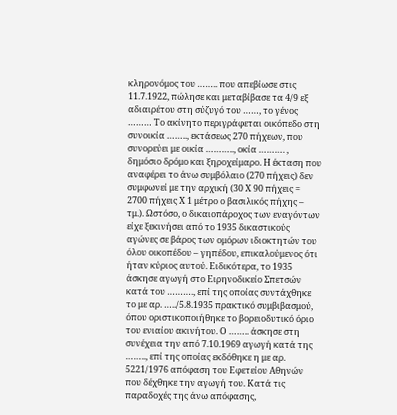κληρονόμος του …….. που απεβίωσε στις 11.7.1922, πώλησε και μεταβίβασε τα 4/9 εξ αδιαιρέτου στη σύζυγό του ……, το γένος ……… Το ακίνητο περιγράφεται οικόπεδο στη συνοικία …….., εκτάσεως 270 πήχεων, που συνορεύει με οικία ……….., οκία ………. , δημόσιο δρόμο και ξηροχείμαρο. Η έκταση που αναφέρει το άνω συμβόλαιο (270 πήχεις) δεν συμφωνεί με την αρχική (30 Χ 90 πήχεις = 2700 πήχεις Χ 1 μέτρο ο βασιλικός πήχης – τμ.). Ωστόσο, ο δικαιοπάροχος των εναγόντων είχε ξεκινήσει από το 1935 δικαστικούς αγώνες σε βάρος των ομόρων ιδιοκτητών του όλου οικοπέδου – γηπέδου, επικαλούμενος ότι ήταν κύριος αυτού. Ειδικότερα, το 1935 άσκησε αγωγή στο Ειρηνοδικείο Σπετσών κατά του ………., επί της οποίας συντάχθηκε το με αρ. …../5.8.1935 πρακτικό συμβιβασμού, όπου οριστικοποιήθηκε το βορειοδυτικό όριο του ενιαίου ακινήτου. Ο …….. άσκησε στη συνέχεια την από 7.10.1969 αγωγή κατά της …….., επί της οποίας εκδόθηκε η με αρ. 5221/1976 απόφαση του Εφετείου Αθηνών που δέχθηκε την αγωγή του. Κατά τις παραδοχές της άνω απόφασης,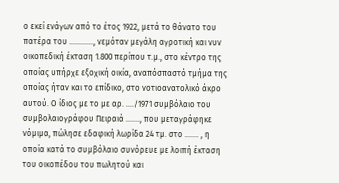ο εκεί ενάγων από το έτος 1922, μετά το θάνατο του πατέρα του …………, νεμόταν μεγάλη αγροτική και νυν οικοπεδική έκταση 1.800 περίπου τ.μ., στο κέντρο της οποίας υπήρχε εξοχική οικία, αναπόσπαστό τμήμα της οποίας ήταν και το επίδικο, στο νοτιοανατολικό άκρο αυτού. Ο ίδιος με το με αρ. …./1971 συμβόλαιο του συμβολαιογράφου Πειραιά ……., που μεταγράφηκε νόμιμα, πώλησε εδαφική λωρίδα 24 τμ. στο ……. , η οποία κατά το συμβόλαιο συνόρευε με λοιπή έκταση του οικοπέδου του πωλητού και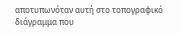αποτυπωνόταν αυτή στο τοπογραφικό διάγραμμα που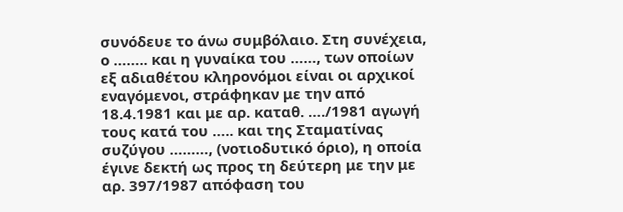συνόδευε το άνω συμβόλαιο. Στη συνέχεια, ο …….. και η γυναίκα του ……, των οποίων εξ αδιαθέτου κληρονόμοι είναι οι αρχικοί εναγόμενοι, στράφηκαν με την από 18.4.1981 και με αρ. καταθ. …./1981 αγωγή τους κατά του ….. και της Σταματίνας συζύγου ………, (νοτιοδυτικό όριο), η οποία έγινε δεκτή ως προς τη δεύτερη με την με αρ. 397/1987 απόφαση του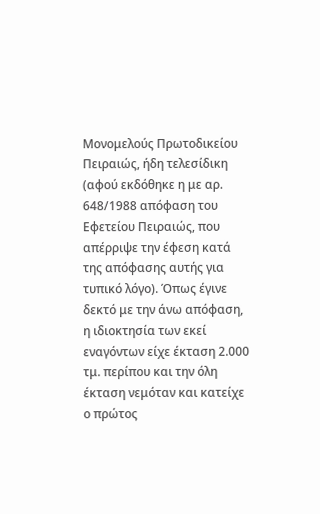Μονομελούς Πρωτοδικείου Πειραιώς, ήδη τελεσίδικη (αφού εκδόθηκε η με αρ. 648/1988 απόφαση του Εφετείου Πειραιώς, που απέρριψε την έφεση κατά της απόφασης αυτής για τυπικό λόγο). Όπως έγινε δεκτό με την άνω απόφαση, η ιδιοκτησία των εκεί εναγόντων είχε έκταση 2.000 τμ. περίπου και την όλη έκταση νεμόταν και κατείχε ο πρώτος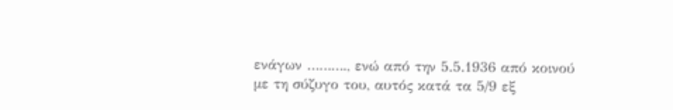ενάγων ………., ενώ από την 5.5.1936 από κοινού με τη σύζυγο του, αυτός κατά τα 5/9 εξ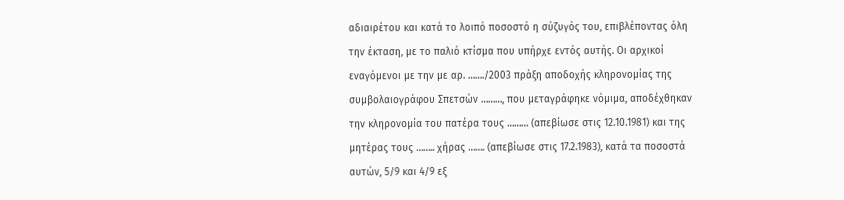αδιαιρέτου και κατά το λοιπό ποσοστό η σύζυγός του, επιβλέποντας όλη την έκταση, με το παλιό κτίσμα που υπήρχε εντός αυτής. Οι αρχικοί εναγόμενοι με την με αρ. ……./2003 πράξη αποδοχής κληρονομίας της συμβολαιογράφου Σπετσών ………, που μεταγράφηκε νόμιμα, αποδέχθηκαν την κληρονομία του πατέρα τους ……… (απεβίωσε στις 12.10.1981) και της μητέρας τους …….. χήρας ……. (απεβίωσε στις 17.2.1983), κατά τα ποσοστά αυτών, 5/9 και 4/9 εξ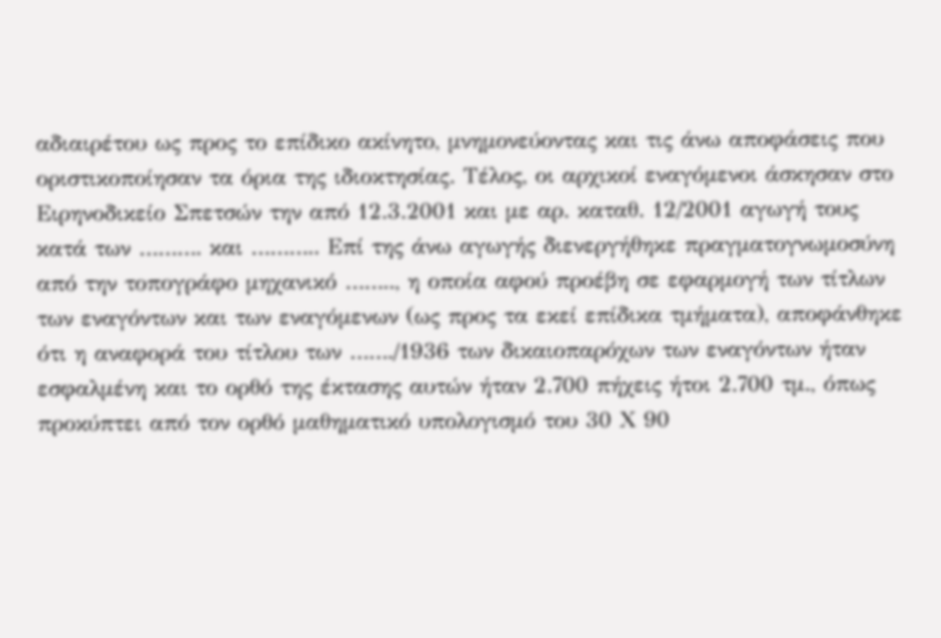αδιαιρέτου ως προς το επίδικο ακίνητο, μνημονεύοντας και τις άνω αποφάσεις που οριστικοποίησαν τα όρια της ιδιοκτησίας. Τέλος, οι αρχικοί εναγόμενοι άσκησαν στο Ειρηνοδικείο Σπετσών την από 12.3.2001 και με αρ. καταθ. 12/2001 αγωγή τους κατά των ………. και ……….. Επί της άνω αγωγής διενεργήθηκε πραγματογνωμοσύνη από την τοπογράφο μηχανικό …….., η οποία αφού προέβη σε εφαρμογή των τίτλων των εναγόντων και των εναγόμενων (ως προς τα εκεί επίδικα τμήματα), αποφάνθηκε ότι η αναφορά του τίτλου των ……./1936 των δικαιοπαρόχων των εναγόντων ήταν εσφαλμένη και το ορθό της έκτασης αυτών ήταν 2.700 πήχεις ήτοι 2.700 τμ., όπως προκύπτει από τον ορθό μαθηματικό υπολογισμό του 30 Χ 90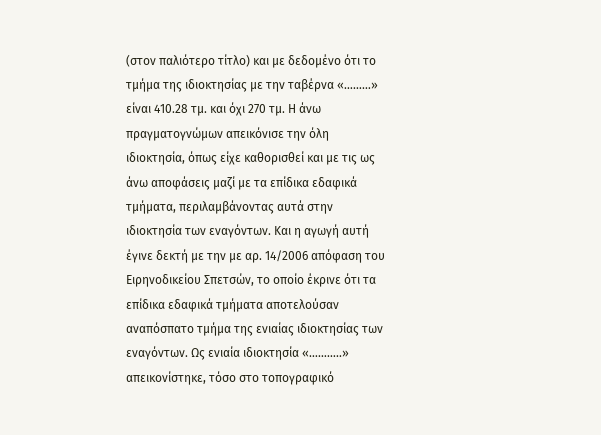(στον παλιότερο τίτλο) και με δεδομένο ότι το τμήμα της ιδιοκτησίας με την ταβέρνα «………» είναι 410.28 τμ. και όχι 270 τμ. Η άνω πραγματογνώμων απεικόνισε την όλη ιδιοκτησία, όπως είχε καθορισθεί και με τις ως άνω αποφάσεις μαζί με τα επίδικα εδαφικά τμήματα, περιλαμβάνοντας αυτά στην ιδιοκτησία των εναγόντων. Και η αγωγή αυτή έγινε δεκτή με την με αρ. 14/2006 απόφαση του Ειρηνοδικείου Σπετσών, το οποίο έκρινε ότι τα επίδικα εδαφικά τμήματα αποτελούσαν αναπόσπατο τμήμα της ενιαίας ιδιοκτησίας των εναγόντων. Ως ενιαία ιδιοκτησία «………..» απεικονίστηκε, τόσο στο τοπογραφικό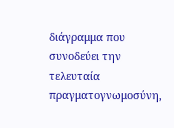διάγραμμα που συνοδεύει την τελευταία πραγματογνωμοσύνη,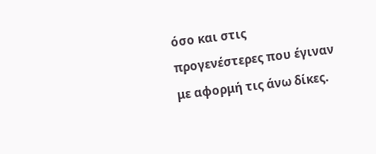όσο και στις προγενέστερες που έγιναν με αφορμή τις άνω δίκες.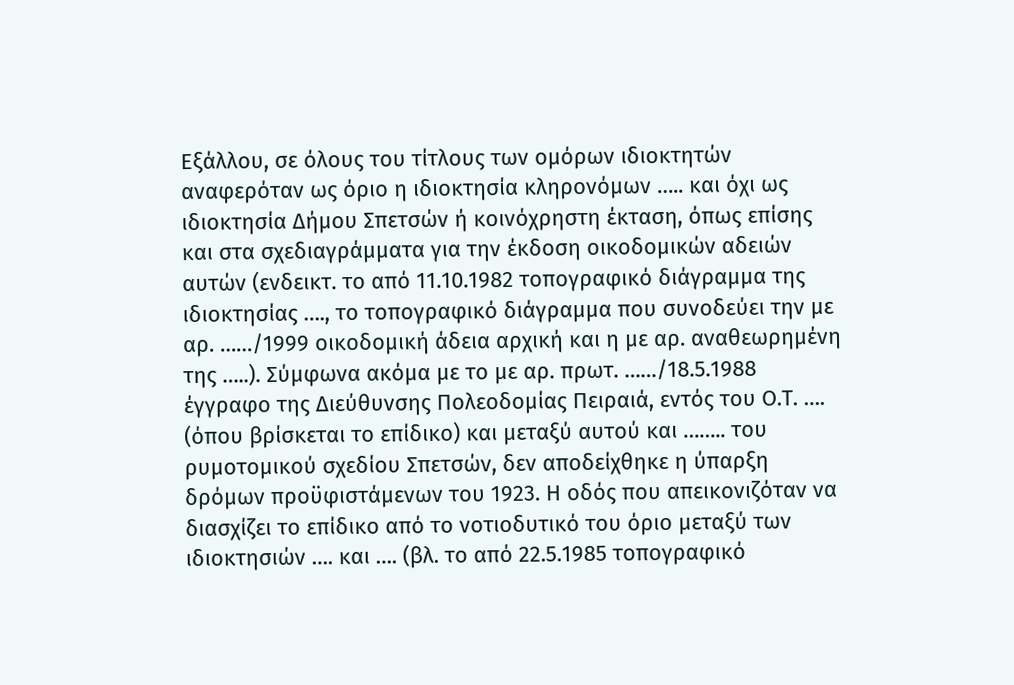Εξάλλου, σε όλους του τίτλους των ομόρων ιδιοκτητών αναφερόταν ως όριο η ιδιοκτησία κληρονόμων ….. και όχι ως ιδιοκτησία Δήμου Σπετσών ή κοινόχρηστη έκταση, όπως επίσης και στα σχεδιαγράμματα για την έκδοση οικοδομικών αδειών αυτών (ενδεικτ. το από 11.10.1982 τοπογραφικό διάγραμμα της ιδιοκτησίας …., το τοπογραφικό διάγραμμα που συνοδεύει την με αρ. ……/1999 οικοδομική άδεια αρχική και η με αρ. αναθεωρημένη της …..). Σύμφωνα ακόμα με το με αρ. πρωτ. ……/18.5.1988 έγγραφο της Διεύθυνσης Πολεοδομίας Πειραιά, εντός του Ο.Τ. …. (όπου βρίσκεται το επίδικο) και μεταξύ αυτού και …….. του ρυμοτομικού σχεδίου Σπετσών, δεν αποδείχθηκε η ύπαρξη δρόμων προϋφιστάμενων του 1923. Η οδός που απεικονιζόταν να διασχίζει το επίδικο από το νοτιοδυτικό του όριο μεταξύ των ιδιοκτησιών …. και …. (βλ. το από 22.5.1985 τοπογραφικό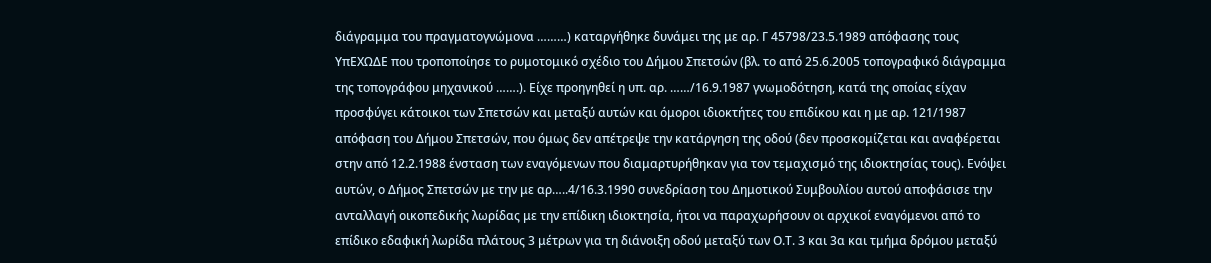διάγραμμα του πραγματογνώμονα ………) καταργήθηκε δυνάμει της με αρ. Γ 45798/23.5.1989 απόφασης τους ΥπΕΧΩΔΕ που τροποποίησε το ρυμοτομικό σχέδιο του Δήμου Σπετσών (βλ. το από 25.6.2005 τοπογραφικό διάγραμμα της τοπογράφου μηχανικού …….). Είχε προηγηθεί η υπ. αρ. ……/16.9.1987 γνωμοδότηση, κατά της οποίας είχαν προσφύγει κάτοικοι των Σπετσών και μεταξύ αυτών και όμοροι ιδιοκτήτες του επιδίκου και η με αρ. 121/1987 απόφαση του Δήμου Σπετσών, που όμως δεν απέτρεψε την κατάργηση της οδού (δεν προσκομίζεται και αναφέρεται στην από 12.2.1988 ένσταση των εναγόμενων που διαμαρτυρήθηκαν για τον τεμαχισμό της ιδιοκτησίας τους). Ενόψει αυτών, ο Δήμος Σπετσών με την με αρ…..4/16.3.1990 συνεδρίαση του Δημοτικού Συμβουλίου αυτού αποφάσισε την ανταλλαγή οικοπεδικής λωρίδας με την επίδικη ιδιοκτησία, ήτοι να παραχωρήσουν οι αρχικοί εναγόμενοι από το επίδικο εδαφική λωρίδα πλάτους 3 μέτρων για τη διάνοιξη οδού μεταξύ των Ο.Τ. 3 και 3α και τμήμα δρόμου μεταξύ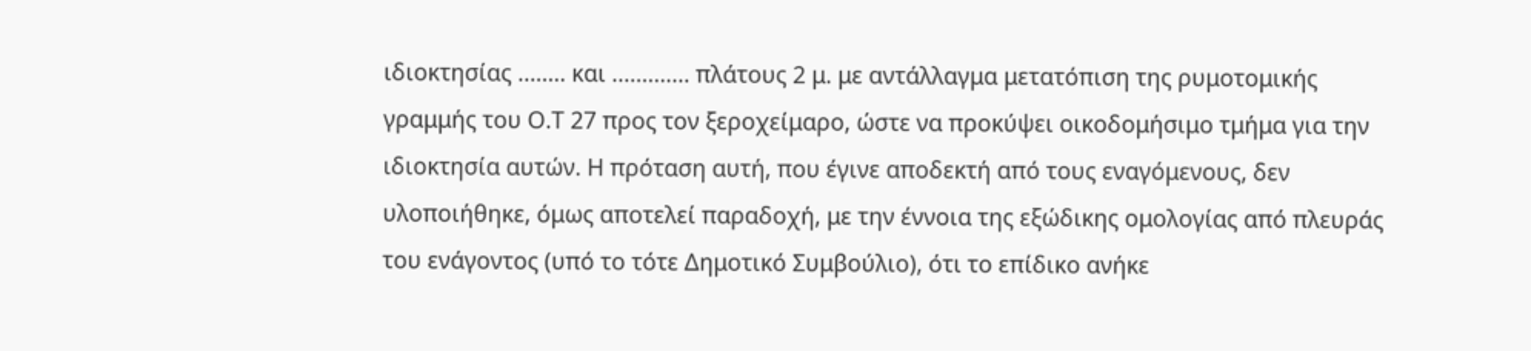ιδιοκτησίας …….. και …………. πλάτους 2 μ. με αντάλλαγμα μετατόπιση της ρυμοτομικής γραμμής του Ο.Τ 27 προς τον ξεροχείμαρο, ώστε να προκύψει οικοδομήσιμο τμήμα για την ιδιοκτησία αυτών. Η πρόταση αυτή, που έγινε αποδεκτή από τους εναγόμενους, δεν υλοποιήθηκε, όμως αποτελεί παραδοχή, με την έννοια της εξώδικης ομολογίας από πλευράς του ενάγοντος (υπό το τότε Δημοτικό Συμβούλιο), ότι το επίδικο ανήκε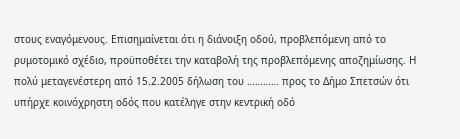στους εναγόμενους. Επισημαίνεται ότι η διάνοιξη οδού, προβλεπόμενη από το ρυμοτομικό σχέδιο, προϋποθέτει την καταβολή της προβλεπόμενης αποζημίωσης. Η πολύ μεταγενέστερη από 15.2.2005 δήλωση του ………… προς το Δήμο Σπετσών ότι υπήρχε κοινόχρηστη οδός που κατέληγε στην κεντρική οδό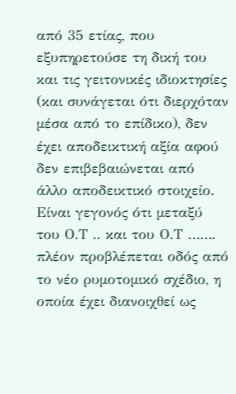από 35 ετίας, που εξυπηρετούσε τη δική του και τις γειτονικές ιδιοκτησίες (και συνάγεται ότι διερχόταν μέσα από το επίδικο), δεν έχει αποδεικτική αξία αφού δεν επιβεβαιώνεται από άλλο αποδεικτικό στοιχείο. Είναι γεγονός ότι μεταξύ του Ο.Τ .. και του Ο.Τ ……. πλέον προβλέπεται οδός από το νέο ρυμοτομικό σχέδιο, η οποία έχει διανοιχθεί ως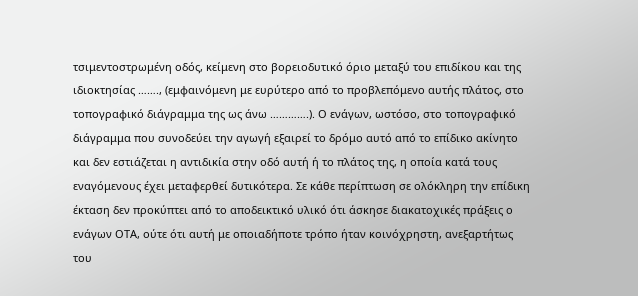τσιμεντοστρωμένη οδός, κείμενη στο βορειοδυτικό όριο μεταξύ του επιδίκου και της ιδιοκτησίας ……., (εμφαινόμενη με ευρύτερο από το προβλεπόμενο αυτής πλάτος, στο τοπογραφικό διάγραμμα της ως άνω ………….). Ο ενάγων, ωστόσο, στο τοπογραφικό διάγραμμα που συνοδεύει την αγωγή εξαιρεί το δρόμο αυτό από το επίδικο ακίνητο και δεν εστιάζεται η αντιδικία στην οδό αυτή ή το πλάτος της, η οποία κατά τους εναγόμενους έχει μεταφερθεί δυτικότερα. Σε κάθε περίπτωση σε ολόκληρη την επίδικη έκταση δεν προκύπτει από το αποδεικτικό υλικό ότι άσκησε διακατοχικές πράξεις ο ενάγων ΟΤΑ, ούτε ότι αυτή με οποιαδήποτε τρόπο ήταν κοινόχρηστη, ανεξαρτήτως του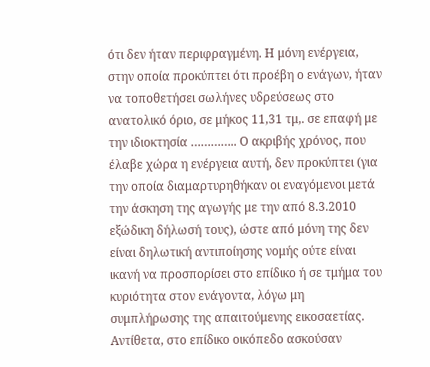ότι δεν ήταν περιφραγμένη. Η μόνη ενέργεια, στην οποία προκύπτει ότι προέβη ο ενάγων, ήταν να τοποθετήσει σωλήνες υδρεύσεως στο ανατολικό όριο, σε μήκος 11,31 τμ,. σε επαφή με την ιδιοκτησία ………….. Ο ακριβής χρόνος, που έλαβε χώρα η ενέργεια αυτή, δεν προκύπτει (για την οποία διαμαρτυρηθήκαν οι εναγόμενοι μετά την άσκηση της αγωγής με την από 8.3.2010 εξώδικη δήλωσή τους), ώστε από μόνη της δεν είναι δηλωτική αντιποίησης νομής ούτε είναι ικανή να προσπορίσει στο επίδικο ή σε τμήμα του κυριότητα στον ενάγοντα, λόγω μη συμπλήρωσης της απαιτούμενης εικοσαετίας. Αντίθετα, στο επίδικο οικόπεδο ασκούσαν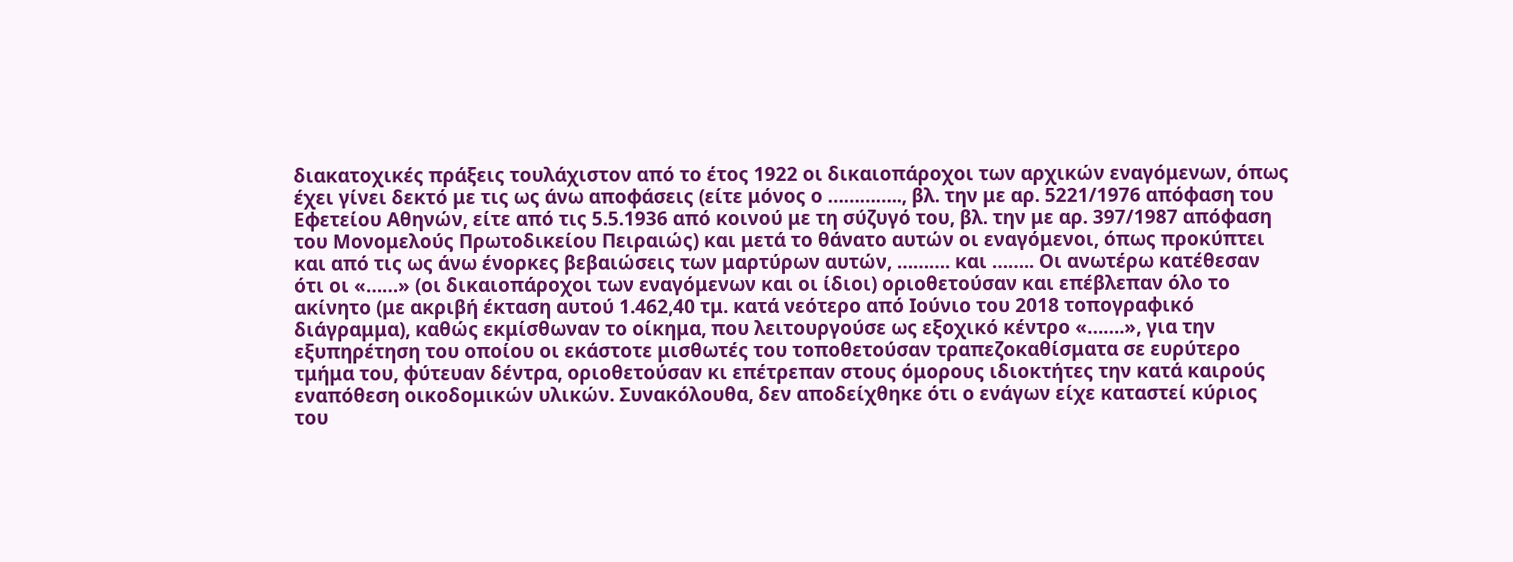διακατοχικές πράξεις τουλάχιστον από το έτος 1922 οι δικαιοπάροχοι των αρχικών εναγόμενων, όπως έχει γίνει δεκτό με τις ως άνω αποφάσεις (είτε μόνος ο ………….., βλ. την με αρ. 5221/1976 απόφαση του Εφετείου Αθηνών, είτε από τις 5.5.1936 από κοινού με τη σύζυγό του, βλ. την με αρ. 397/1987 απόφαση του Μονομελούς Πρωτοδικείου Πειραιώς) και μετά το θάνατο αυτών οι εναγόμενοι, όπως προκύπτει και από τις ως άνω ένορκες βεβαιώσεις των μαρτύρων αυτών, ………. και …….. Οι ανωτέρω κατέθεσαν ότι οι «……» (οι δικαιοπάροχοι των εναγόμενων και οι ίδιοι) οριοθετούσαν και επέβλεπαν όλο το ακίνητο (με ακριβή έκταση αυτού 1.462,40 τμ. κατά νεότερο από Ιούνιο του 2018 τοπογραφικό διάγραμμα), καθώς εκμίσθωναν το οίκημα, που λειτουργούσε ως εξοχικό κέντρο «…….», για την εξυπηρέτηση του οποίου οι εκάστοτε μισθωτές του τοποθετούσαν τραπεζοκαθίσματα σε ευρύτερο τμήμα του, φύτευαν δέντρα, οριοθετούσαν κι επέτρεπαν στους όμορους ιδιοκτήτες την κατά καιρούς εναπόθεση οικοδομικών υλικών. Συνακόλουθα, δεν αποδείχθηκε ότι ο ενάγων είχε καταστεί κύριος του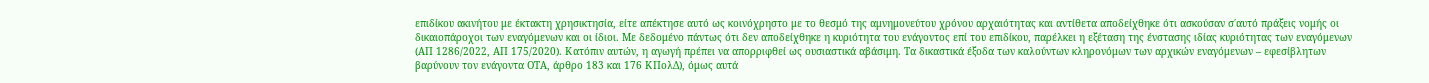επιδίκου ακινήτου με έκτακτη χρησικτησία, είτε απέκτησε αυτό ως κοινόχρηστο με το θεσμό της αμνημονεύτου χρόνου αρχαιότητας και αντίθετα αποδείχθηκε ότι ασκούσαν σ΄αυτό πράξεις νομής οι δικαιοπάροχοι των εναγόμενων και οι ίδιοι. Με δεδομένο πάντως ότι δεν αποδείχθηκε η κυριότητα του ενάγοντος επί του επιδίκου, παρέλκει η εξέταση της ένστασης ιδίας κυριότητας των εναγόμενων (ΑΠ 1286/2022, ΑΠ 175/2020). Κατόπιν αυτών, η αγωγή πρέπει να απορριφθεί ως ουσιαστικά αβάσιμη. Τα δικαστικά έξοδα των καλούντων κληρονόμων των αρχικών εναγόμενων – εφεσίβλητων βαρύνουν τον ενάγοντα ΟΤΑ, άρθρο 183 και 176 ΚΠολΔ), όμως αυτά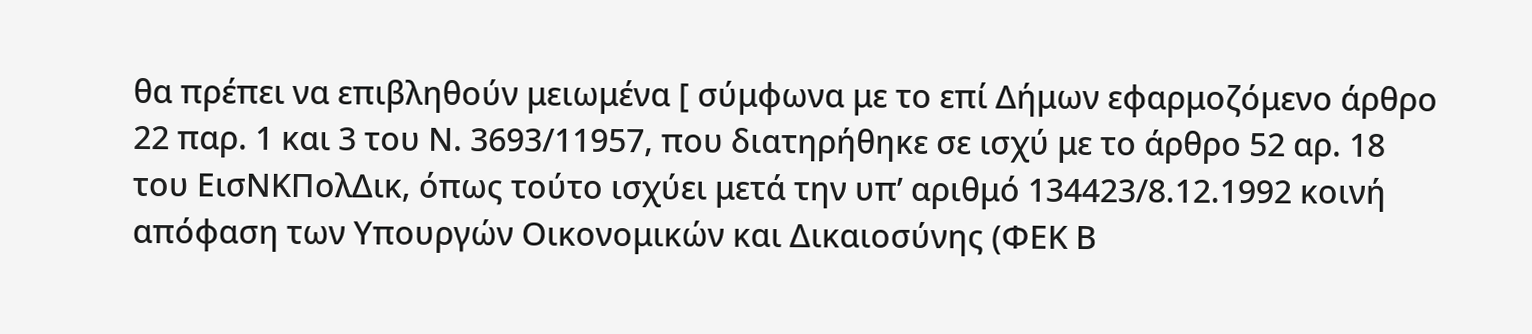θα πρέπει να επιβληθούν μειωμένα [ σύμφωνα με το επί Δήμων εφαρμοζόμενο άρθρο 22 παρ. 1 και 3 του Ν. 3693/11957, που διατηρήθηκε σε ισχύ με το άρθρο 52 αρ. 18 του ΕισΝΚΠολΔικ, όπως τούτο ισχύει μετά την υπ’ αριθμό 134423/8.12.1992 κοινή απόφαση των Υπουργών Οικονομικών και Δικαιοσύνης (ΦΕΚ Β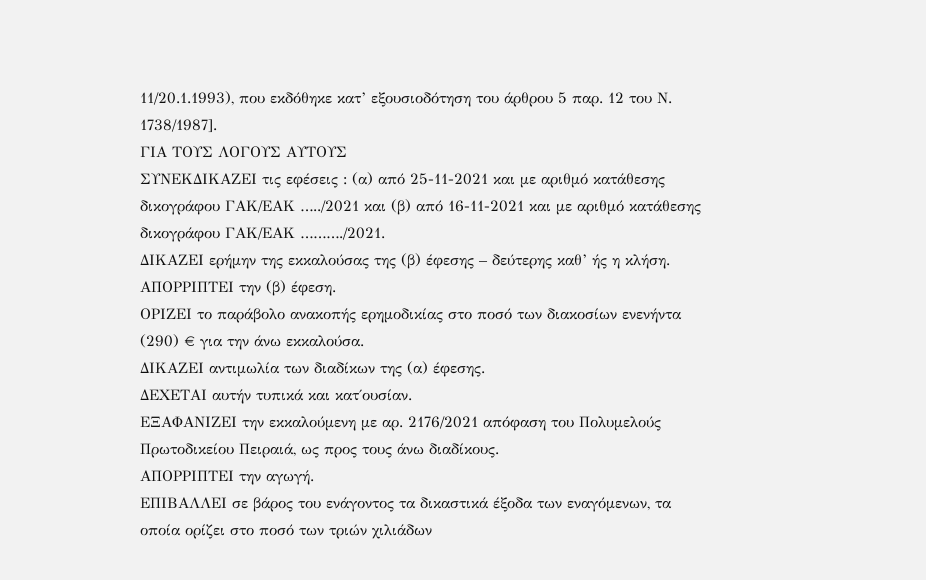11/20.1.1993), που εκδόθηκε κατ’ εξουσιοδότηση του άρθρου 5 παρ. 12 του Ν. 1738/1987].
ΓΙΑ ΤΟΥΣ ΛΟΓΟΥΣ ΑΥΤΟΥΣ
ΣΥΝΕΚΔΙΚΑΖΕΙ τις εφέσεις : (α) από 25-11-2021 και με αριθμό κατάθεσης δικογράφου ΓΑΚ/ΕΑΚ …../2021 και (β) από 16-11-2021 και με αριθμό κατάθεσης δικογράφου ΓΑΚ/ΕΑΚ ………./2021.
ΔΙΚΑΖΕΙ ερήμην της εκκαλούσας της (β) έφεσης – δεύτερης καθ’ ής η κλήση.
ΑΠΟΡΡΙΠΤΕΙ την (β) έφεση.
ΟΡΙΖΕΙ το παράβολο ανακοπής ερημοδικίας στο ποσό των διακοσίων ενενήντα (290) € για την άνω εκκαλούσα.
ΔΙΚΑΖΕΙ αντιμωλία των διαδίκων της (α) έφεσης.
ΔΕΧΕΤΑΙ αυτήν τυπικά και κατ΄ουσίαν.
ΕΞΑΦΑΝΙΖΕΙ την εκκαλούμενη με αρ. 2176/2021 απόφαση του Πολυμελούς Πρωτοδικείου Πειραιά, ως προς τους άνω διαδίκους.
ΑΠΟΡΡΙΠΤΕΙ την αγωγή.
ΕΠΙΒΑΛΛΕΙ σε βάρος του ενάγοντος τα δικαστικά έξοδα των εναγόμενων, τα οποία ορίζει στο ποσό των τριών χιλιάδων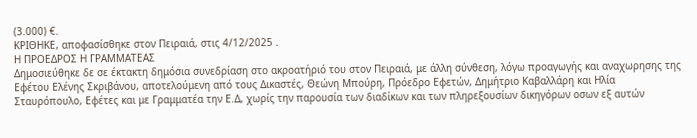(3.000) €.
ΚΡΙΘΗΚΕ, αποφασίσθηκε στον Πειραιά, στις 4/12/2025 .
Η ΠΡΟΕΔΡΟΣ Η ΓΡΑΜΜΑΤΕΑΣ
Δημοσιεύθηκε δε σε έκτακτη δημόσια συνεδρίαση στο ακροατήριό του στον Πειραιά, με άλλη σύνθεση, λόγω προαγωγής και αναχωρησης της Εφέτου Ελένης Σκριβάνου, αποτελούμενη από τους Δικαστές, Θεώνη Μπούρη, Πρόεδρο Εφετών, Δημήτριο Καβαλλάρη και Ηλία Σταυρόπουλο, Εφέτες και με Γραμματέα την Ε.Δ, χωρίς την παρουσία των διαδίκων και των πληρεξουσίων δικηγόρων οσων εξ αυτών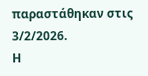παραστάθηκαν στις 3/2/2026.
Η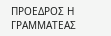ΠΡΟΕΔΡΟΣ Η ΓΡΑΜΜΑΤΕΑΣ